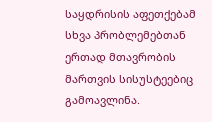საყდრისის აფეთქებამ სხვა პრობლემებთან ერთად მთავრობის მართვის სისუსტეებიც გამოავლინა.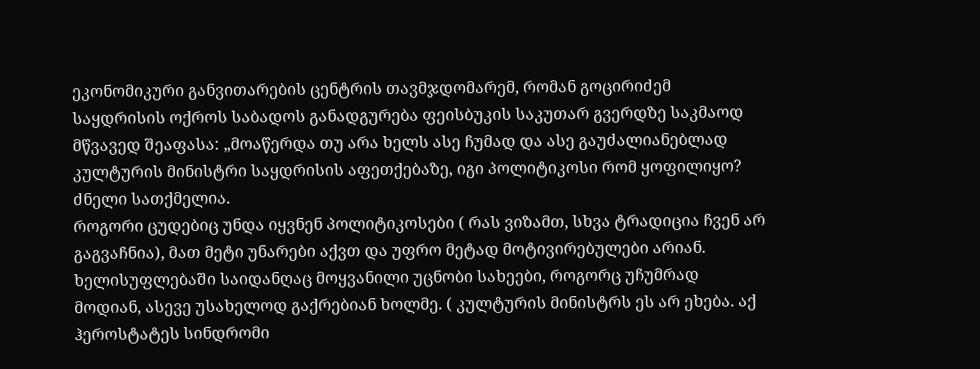ეკონომიკური განვითარების ცენტრის თავმჯდომარემ, რომან გოცირიძემ საყდრისის ოქროს საბადოს განადგურება ფეისბუკის საკუთარ გვერდზე საკმაოდ მწვავედ შეაფასა: „მოაწერდა თუ არა ხელს ასე ჩუმად და ასე გაუძალიანებლად კულტურის მინისტრი საყდრისის აფეთქებაზე, იგი პოლიტიკოსი რომ ყოფილიყო? ძნელი სათქმელია.
როგორი ცუდებიც უნდა იყვნენ პოლიტიკოსები ( რას ვიზამთ, სხვა ტრადიცია ჩვენ არ გაგვაჩნია), მათ მეტი უნარები აქვთ და უფრო მეტად მოტივირებულები არიან.
ხელისუფლებაში საიდანღაც მოყვანილი უცნობი სახეები, როგორც უჩუმრად მოდიან, ასევე უსახელოდ გაქრებიან ხოლმე. ( კულტურის მინისტრს ეს არ ეხება. აქ ჰეროსტატეს სინდრომი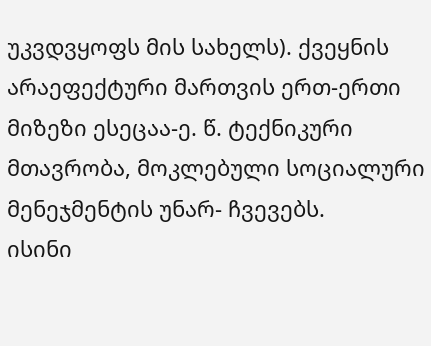უკვდვყოფს მის სახელს). ქვეყნის არაეფექტური მართვის ერთ-ერთი მიზეზი ესეცაა-ე. წ. ტექნიკური მთავრობა, მოკლებული სოციალური მენეჯმენტის უნარ- ჩვევებს.
ისინი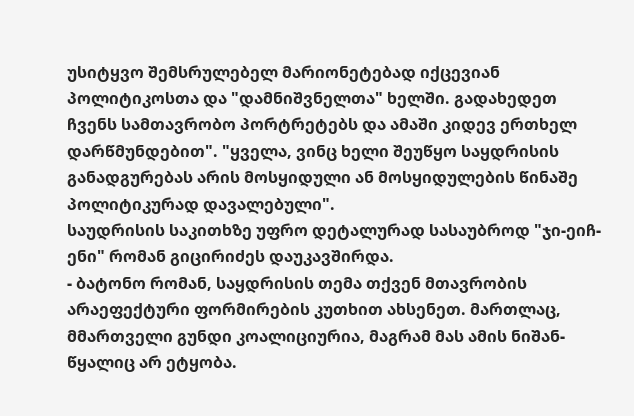უსიტყვო შემსრულებელ მარიონეტებად იქცევიან პოლიტიკოსთა და "დამნიშვნელთა" ხელში. გადახედეთ ჩვენს სამთავრობო პორტრეტებს და ამაში კიდევ ერთხელ დარწმუნდებით". "ყველა, ვინც ხელი შეუწყო საყდრისის განადგურებას არის მოსყიდული ან მოსყიდულების წინაშე პოლიტიკურად დავალებული".
საუდრისის საკითხზე უფრო დეტალურად სასაუბროდ "ჯი-ეიჩ-ენი" რომან გიცირიძეს დაუკავშირდა.
- ბატონო რომან, საყდრისის თემა თქვენ მთავრობის არაეფექტური ფორმირების კუთხით ახსენეთ. მართლაც, მმართველი გუნდი კოალიციურია, მაგრამ მას ამის ნიშან-წყალიც არ ეტყობა.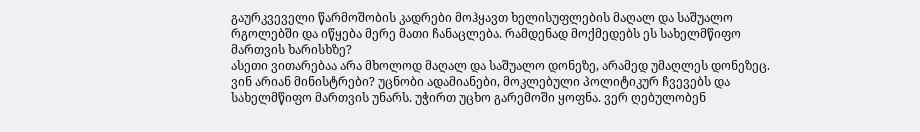გაურკვეველი წარმოშობის კადრები მოჰყავთ ხელისუფლების მაღალ და საშუალო რგოლებში და იწყება მერე მათი ჩანაცლება. რამდენად მოქმედებს ეს სახელმწიფო მართვის ხარისხზე?
ასეთი ვითარებაა არა მხოლოდ მაღალ და საშუალო დონეზე, არამედ უმაღლეს დონეზეც. ვინ არიან მინისტრები? უცნობი ადამიანები, მოკლებული პოლიტიკურ ჩვევებს და სახელმწიფო მართვის უნარს. უჭირთ უცხო გარემოში ყოფნა. ვერ ღებულობენ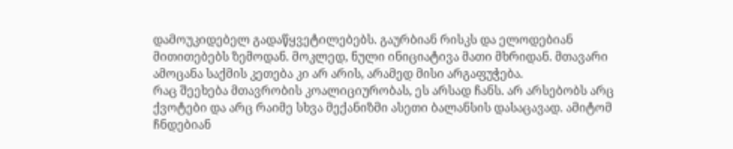დამოუკიდებელ გადაწყვეტილებებს. გაურბიან რისკს და ელოდებიან მითითებებს ზემოდან. მოკლედ, ნული ინიციატივა მათი მხრიდან. მთავარი ამოცანა საქმის კეთება კი არ არის, არამედ მისი არგაფუჭება.
რაც შეეხება მთავრობის კოალიციურობას, ეს არსად ჩანს. არ არსებობს არც ქვოტები და არც რაიმე სხვა მექანიზმი ასეთი ბალანსის დასაცავად. ამიტომ ჩნდებიან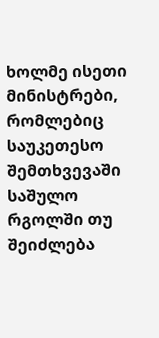ხოლმე ისეთი მინისტრები, რომლებიც საუკეთესო შემთხვევაში საშულო რგოლში თუ შეიძლება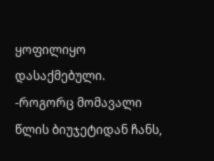ყოფილიყო დასაქმებული.
-როგორც მომავალი წლის ბიუჯეტიდან ჩანს,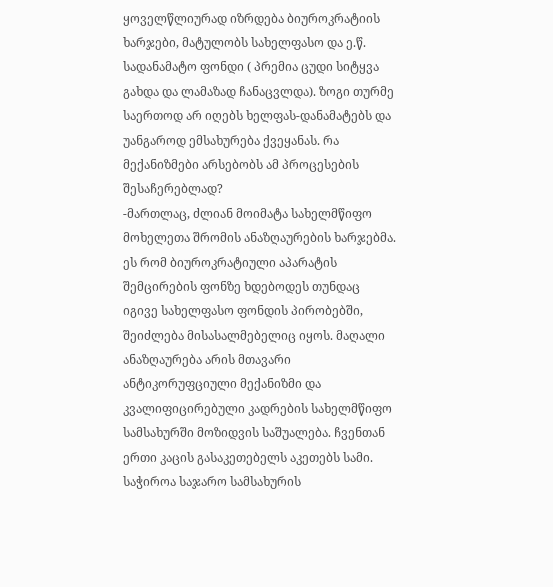ყოველწლიურად იზრდება ბიუროკრატიის ხარჯები, მატულობს სახელფასო და ე.წ. სადანამატო ფონდი ( პრემია ცუდი სიტყვა გახდა და ლამაზად ჩანაცვლდა). ზოგი თურმე საერთოდ არ იღებს ხელფას-დანამატებს და უანგაროდ ემსახურება ქვეყანას. რა მექანიზმები არსებობს ამ პროცესების შესაჩერებლად?
-მართლაც, ძლიან მოიმატა სახელმწიფო მოხელეთა შრომის ანაზღაურების ხარჯებმა. ეს რომ ბიუროკრატიული აპარატის შემცირების ფონზე ხდებოდეს თუნდაც იგივე სახელფასო ფონდის პირობებში, შეიძლება მისასალმებელიც იყოს. მაღალი ანაზღაურება არის მთავარი ანტიკორუფციული მექანიზმი და კვალიფიცირებული კადრების სახელმწიფო სამსახურში მოზიდვის საშუალება. ჩვენთან ერთი კაცის გასაკეთებელს აკეთებს სამი. საჭიროა საჯარო სამსახურის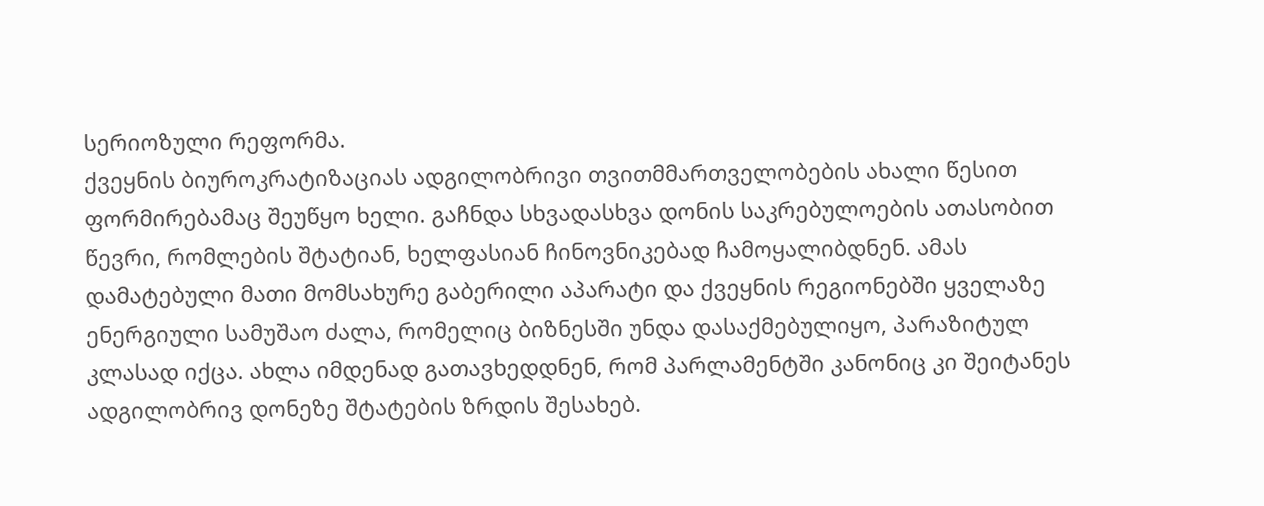სერიოზული რეფორმა.
ქვეყნის ბიუროკრატიზაციას ადგილობრივი თვითმმართველობების ახალი წესით ფორმირებამაც შეუწყო ხელი. გაჩნდა სხვადასხვა დონის საკრებულოების ათასობით წევრი, რომლების შტატიან, ხელფასიან ჩინოვნიკებად ჩამოყალიბდნენ. ამას დამატებული მათი მომსახურე გაბერილი აპარატი და ქვეყნის რეგიონებში ყველაზე ენერგიული სამუშაო ძალა, რომელიც ბიზნესში უნდა დასაქმებულიყო, პარაზიტულ კლასად იქცა. ახლა იმდენად გათავხედდნენ, რომ პარლამენტში კანონიც კი შეიტანეს ადგილობრივ დონეზე შტატების ზრდის შესახებ.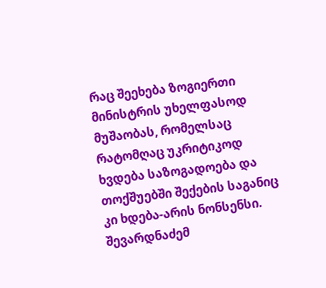რაც შეეხება ზოგიერთი მინისტრის უხელფასოდ მუშაობას, რომელსაც რატომღაც უკრიტიკოდ ხვდება საზოგადოება და თოქშუებში შექების საგანიც კი ხდება-არის ნონსენსი. შევარდნაძემ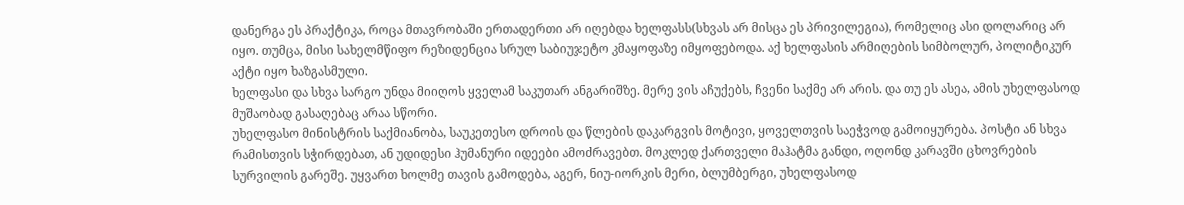დანერგა ეს პრაქტიკა, როცა მთავრობაში ერთადერთი არ იღებდა ხელფასს(სხვას არ მისცა ეს პრივილეგია), რომელიც ასი დოლარიც არ იყო. თუმცა, მისი სახელმწიფო რეზიდენცია სრულ საბიუჯეტო კმაყოფაზე იმყოფებოდა. აქ ხელფასის არმიღების სიმბოლურ, პოლიტიკურ აქტი იყო ხაზგასმული.
ხელფასი და სხვა სარგო უნდა მიიღოს ყველამ საკუთარ ანგარიშზე. მერე ვის აჩუქებს, ჩვენი საქმე არ არის. და თუ ეს ასეა, ამის უხელფასოდ მუშაობად გასაღებაც არაა სწორი.
უხელფასო მინისტრის საქმიანობა, საუკეთესო დროის და წლების დაკარგვის მოტივი, ყოველთვის საეჭვოდ გამოიყურება. პოსტი ან სხვა რამისთვის სჭირდებათ, ან უდიდესი ჰუმანური იდეები ამოძრავებთ. მოკლედ ქართველი მაჰატმა განდი, ოღონდ კარავში ცხოვრების სურვილის გარეშე. უყვართ ხოლმე თავის გამოდება, აგერ, ნიუ-იორკის მერი, ბლუმბერგი, უხელფასოდ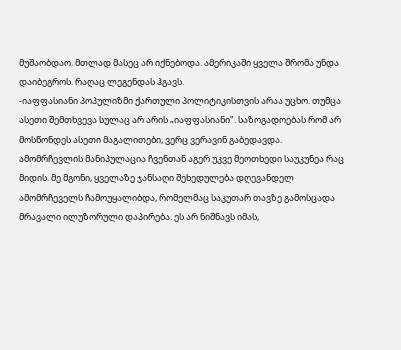მუშაობდაო. მთლად მასეც არ იქნებოდა. ამერიკაში ყველა შრომა უნდა დაიბეგროს. რაღაც ლეგენდას ჰგავს.
-იაფფასიანი პოპულიზმი ქართული პოლიტიკისთვის არაა უცხო. თუმცა ასეთი შემთხვევა სულაც არ არის „იაფფასიანი". საზოგადოებას რომ არ მოსწონდეს ასეთი მაგალითები, ვერც ვერავინ გაბედავდა.
ამომრჩევლის მანიპულაცია ჩვენთან აგერ უკვე მეოთხედი საუკუნეა რაც მიდის. მე მგონი, ყველაზე ჯანსაღი შეხედულება დღევანდელ ამომრჩეველს ჩამოუყალიბდა, რომელმაც საკუთარ თავზე გამოსცადა მრავალი ილუზორული დაპირება. ეს არ ნიშნავს იმას,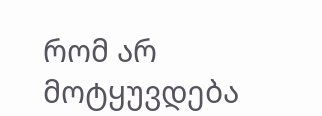რომ არ მოტყუვდება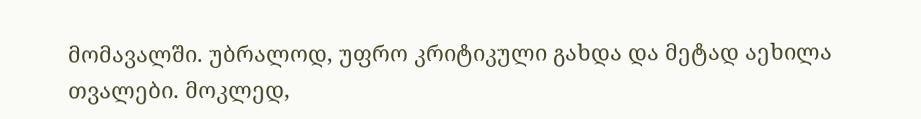მომავალში. უბრალოდ, უფრო კრიტიკული გახდა და მეტად აეხილა თვალები. მოკლედ,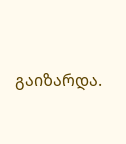გაიზარდა.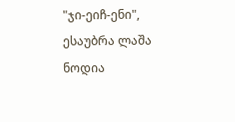"ჯი-ეიჩ-ენი", ესაუბრა ლაშა ნოდია